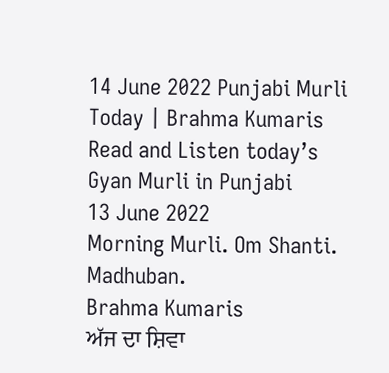14 June 2022 Punjabi Murli Today | Brahma Kumaris
Read and Listen today’s Gyan Murli in Punjabi
13 June 2022
Morning Murli. Om Shanti. Madhuban.
Brahma Kumaris
ਅੱਜ ਦਾ ਸ਼ਿਵਾ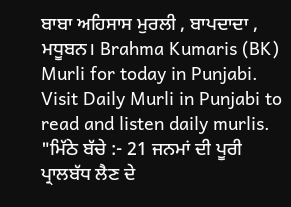ਬਾਬਾ ਅਹਿਸਾਸ ਮੁਰਲੀ , ਬਾਪਦਾਦਾ , ਮਧੂਬਨ। Brahma Kumaris (BK) Murli for today in Punjabi. Visit Daily Murli in Punjabi to read and listen daily murlis.
"ਮਿੱਠੇ ਬੱਚੇ :- 21 ਜਨਮਾਂ ਦੀ ਪੂਰੀ ਪ੍ਰਾਲਬੱਧ ਲੈਣ ਦੇ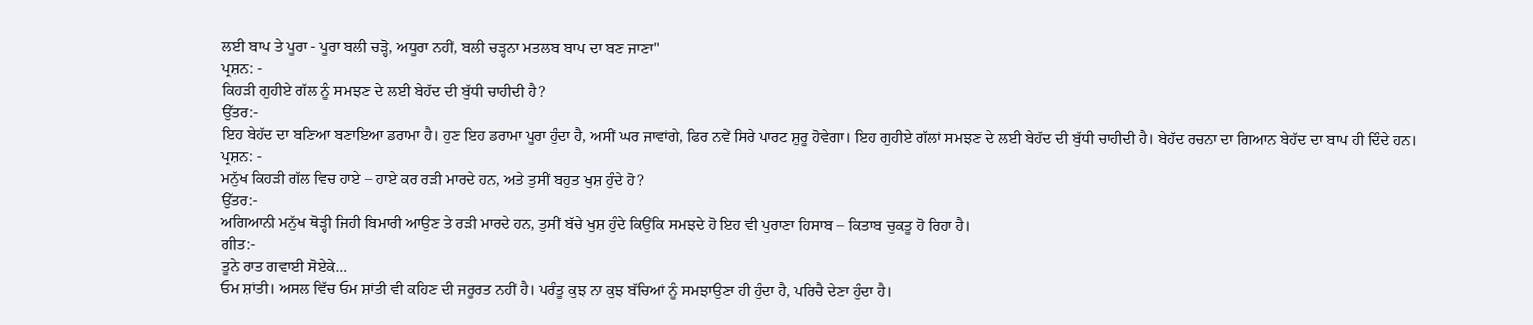ਲਈ ਬਾਪ ਤੇ ਪੂਰਾ - ਪੂਰਾ ਬਲੀ ਚੜ੍ਹੋ, ਅਧੂਰਾ ਨਹੀਂ, ਬਲੀ ਚੜ੍ਹਨਾ ਮਤਲਬ ਬਾਪ ਦਾ ਬਣ ਜਾਣਾ"
ਪ੍ਰਸ਼ਨ: -
ਕਿਹੜੀ ਗੁਹੀਏ ਗੱਲ ਨੂੰ ਸਮਝਣ ਦੇ ਲਈ ਬੇਹੱਦ ਦੀ ਬੁੱਧੀ ਚਾਹੀਦੀ ਹੈ?
ਉੱਤਰ:-
ਇਹ ਬੇਹੱਦ ਦਾ ਬਣਿਆ ਬਣਾਇਆ ਡਰਾਮਾ ਹੈ। ਹੁਣ ਇਹ ਡਰਾਮਾ ਪੂਰਾ ਹੁੰਦਾ ਹੈ, ਅਸੀਂ ਘਰ ਜਾਵਾਂਗੇ, ਫਿਰ ਨਵੇਂ ਸਿਰੇ ਪਾਰਟ ਸ਼ੁਰੂ ਹੋਵੇਗਾ। ਇਹ ਗੁਹੀਏ ਗੱਲਾਂ ਸਮਝਣ ਦੇ ਲਈ ਬੇਹੱਦ ਦੀ ਬੁੱਧੀ ਚਾਹੀਦੀ ਹੈ। ਬੇਹੱਦ ਰਚਨਾ ਦਾ ਗਿਆਨ ਬੇਹੱਦ ਦਾ ਬਾਪ ਹੀ ਦਿੰਦੇ ਹਨ।
ਪ੍ਰਸ਼ਨ: -
ਮਨੁੱਖ ਕਿਹੜੀ ਗੱਲ ਵਿਚ ਹਾਏ – ਹਾਏ ਕਰ ਰੜੀ ਮਾਰਦੇ ਹਨ, ਅਤੇ ਤੁਸੀਂ ਬਹੁਤ ਖੁਸ਼ ਹੁੰਦੇ ਹੋ?
ਉੱਤਰ:-
ਅਗਿਆਨੀ ਮਨੁੱਖ ਥੋੜ੍ਹੀ ਜਿਹੀ ਬਿਮਾਰੀ ਆਉਣ ਤੇ ਰੜੀ ਮਾਰਦੇ ਹਨ, ਤੁਸੀਂ ਬੱਚੇ ਖੁਸ਼ ਹੁੰਦੇ ਕਿਉਂਕਿ ਸਮਝਦੇ ਹੋ ਇਹ ਵੀ ਪੁਰਾਣਾ ਹਿਸਾਬ – ਕਿਤਾਬ ਚੁਕਤੂ ਹੋ ਰਿਹਾ ਹੈ।
ਗੀਤ:-
ਤੂਨੇ ਰਾਤ ਗਵਾਈ ਸੋਏਕੇ…
ਓਮ ਸ਼ਾਂਤੀ। ਅਸਲ ਵਿੱਚ ਓਮ ਸ਼ਾਂਤੀ ਵੀ ਕਹਿਣ ਦੀ ਜਰੂਰਤ ਨਹੀਂ ਹੈ। ਪਰੰਤੂ ਕੁਝ ਨਾ ਕੁਝ ਬੱਚਿਆਂ ਨੂੰ ਸਮਝਾਉਣਾ ਹੀ ਹੁੰਦਾ ਹੈ, ਪਰਿਚੈ ਦੇਣਾ ਹੁੰਦਾ ਹੈ।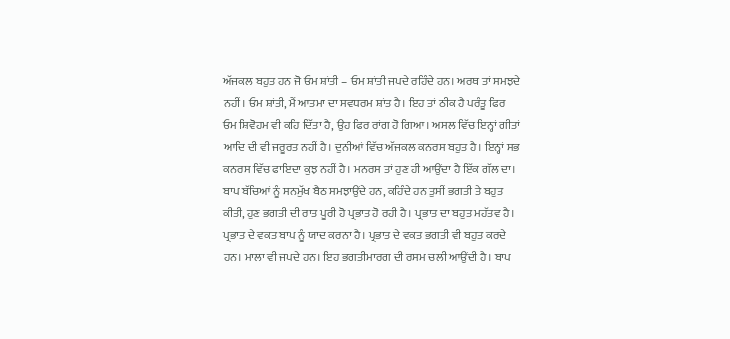ਅੱਜਕਲ ਬਹੁਤ ਹਨ ਜੋ ਓਮ ਸ਼ਾਂਤੀ – ਓਮ ਸ਼ਾਂਤੀ ਜਪਦੇ ਰਹਿੰਦੇ ਹਨ। ਅਰਥ ਤਾਂ ਸਮਝਦੇ ਨਹੀਂ। ਓਮ ਸ਼ਾਂਤੀ, ਮੈਂ ਆਤਮਾ ਦਾ ਸਵਧਰਮ ਸ਼ਾਂਤ ਹੈ। ਇਹ ਤਾਂ ਠੀਕ ਹੈ ਪਰੰਤੂ ਫਿਰ ਓਮ ਸ਼ਿਵੋਹਮ ਵੀ ਕਹਿ ਦਿੱਤਾ ਹੈ, ਉਹ ਫਿਰ ਰਾਂਗ ਹੋ ਗਿਆ। ਅਸਲ ਵਿੱਚ ਇਨ੍ਹਾਂ ਗੀਤਾਂ ਆਦਿ ਦੀ ਵੀ ਜਰੂਰਤ ਨਹੀਂ ਹੈ। ਦੁਨੀਆਂ ਵਿੱਚ ਅੱਜਕਲ ਕਨਰਸ ਬਹੁਤ ਹੈ। ਇਨ੍ਹਾਂ ਸਭ ਕਨਰਸ ਵਿੱਚ ਫਾਇਦਾ ਕੁਝ ਨਹੀਂ ਹੈ। ਮਨਰਸ ਤਾਂ ਹੁਣ ਹੀ ਆਉਂਦਾ ਹੈ ਇੱਕ ਗੱਲ ਦਾ। ਬਾਪ ਬੱਚਿਆਂ ਨੂੰ ਸਨਮੁੱਖ ਬੈਠ ਸਮਝਾਉਂਦੇ ਹਨ, ਕਹਿੰਦੇ ਹਨ ਤੁਸੀਂ ਭਗਤੀ ਤੇ ਬਹੁਤ ਕੀਤੀ, ਹੁਣ ਭਗਤੀ ਦੀ ਰਾਤ ਪੂਰੀ ਹੋ ਪ੍ਰਭਾਤ ਹੋ ਰਹੀ ਹੈ। ਪ੍ਰਭਾਤ ਦਾ ਬਹੁਤ ਮਹੱਤਵ ਹੈ। ਪ੍ਰਭਾਤ ਦੇ ਵਕਤ ਬਾਪ ਨੂੰ ਯਾਦ ਕਰਨਾ ਹੈ। ਪ੍ਰਭਾਤ ਦੇ ਵਕਤ ਭਗਤੀ ਵੀ ਬਹੁਤ ਕਰਦੇ ਹਨ। ਮਾਲਾ ਵੀ ਜਪਦੇ ਹਨ। ਇਹ ਭਗਤੀਮਾਰਗ ਦੀ ਰਸਮ ਚਲੀ ਆਉਂਦੀ ਹੈ। ਬਾਪ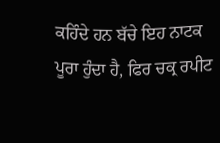ਕਹਿੰਦੇ ਹਨ ਬੱਚੇ ਇਹ ਨਾਟਕ ਪੂਰਾ ਹੁੰਦਾ ਹੈ, ਫਿਰ ਚਕ੍ਰ ਰਪੀਟ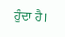ਹੁੰਦਾ ਹੈ।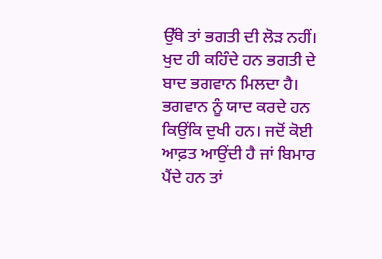ਉੱਥੇ ਤਾਂ ਭਗਤੀ ਦੀ ਲੋੜ ਨਹੀਂ। ਖੁਦ ਹੀ ਕਹਿੰਦੇ ਹਨ ਭਗਤੀ ਦੇ ਬਾਦ ਭਗਵਾਨ ਮਿਲਦਾ ਹੈ। ਭਗਵਾਨ ਨੂੰ ਯਾਦ ਕਰਦੇ ਹਨ ਕਿਉਂਕਿ ਦੁਖੀ ਹਨ। ਜਦੋਂ ਕੋਈ ਆਫ਼ਤ ਆਉਂਦੀ ਹੈ ਜਾਂ ਬਿਮਾਰ ਪੈਂਦੇ ਹਨ ਤਾਂ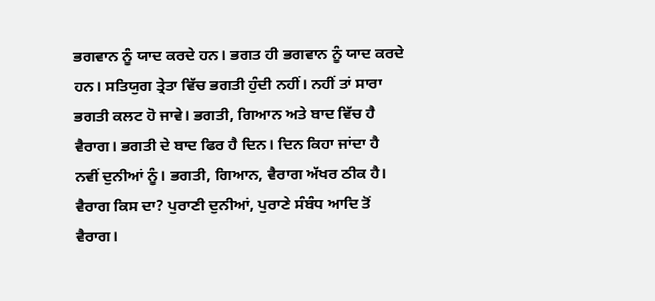ਭਗਵਾਨ ਨੂੰ ਯਾਦ ਕਰਦੇ ਹਨ। ਭਗਤ ਹੀ ਭਗਵਾਨ ਨੂੰ ਯਾਦ ਕਰਦੇ ਹਨ। ਸਤਿਯੁਗ ਤ੍ਰੇਤਾ ਵਿੱਚ ਭਗਤੀ ਹੁੰਦੀ ਨਹੀਂ। ਨਹੀਂ ਤਾਂ ਸਾਰਾ ਭਗਤੀ ਕਲਟ ਹੋ ਜਾਵੇ। ਭਗਤੀ, ਗਿਆਨ ਅਤੇ ਬਾਦ ਵਿੱਚ ਹੈ ਵੈਰਾਗ। ਭਗਤੀ ਦੇ ਬਾਦ ਫਿਰ ਹੈ ਦਿਨ। ਦਿਨ ਕਿਹਾ ਜਾਂਦਾ ਹੈ ਨਵੀਂ ਦੁਨੀਆਂ ਨੂੰ। ਭਗਤੀ, ਗਿਆਨ, ਵੈਰਾਗ ਅੱਖਰ ਠੀਕ ਹੈ। ਵੈਰਾਗ ਕਿਸ ਦਾ? ਪੁਰਾਣੀ ਦੁਨੀਆਂ, ਪੁਰਾਣੇ ਸੰਬੰਧ ਆਦਿ ਤੋਂ ਵੈਰਾਗ।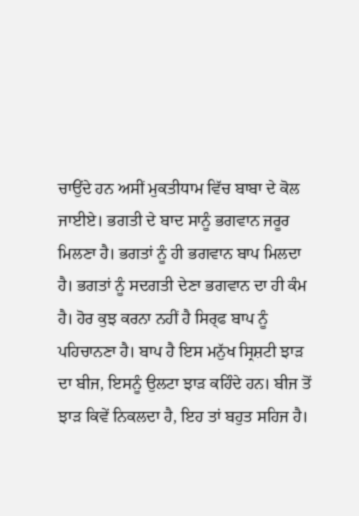ਚਾਉਂਦੇ ਹਨ ਅਸੀਂ ਮੁਕਤੀਧਾਮ ਵਿੱਚ ਬਾਬਾ ਦੇ ਕੋਲ ਜਾਈਏ। ਭਗਤੀ ਦੇ ਬਾਦ ਸਾਨੂੰ ਭਗਵਾਨ ਜਰੂਰ ਮਿਲਣਾ ਹੈ। ਭਗਤਾਂ ਨੂੰ ਹੀ ਭਗਵਾਨ ਬਾਪ ਮਿਲਦਾ ਹੈ। ਭਗਤਾਂ ਨੂੰ ਸਦਗਤੀ ਦੇਣਾ ਭਗਵਾਨ ਦਾ ਹੀ ਕੰਮ ਹੈ। ਹੋਰ ਕੁਝ ਕਰਨਾ ਨਹੀਂ ਹੈ ਸਿਰ੍ਫ ਬਾਪ ਨੂੰ ਪਹਿਚਾਨਣਾ ਹੈ। ਬਾਪ ਹੈ ਇਸ ਮਨੁੱਖ ਸ੍ਰਿਸ਼ਟੀ ਝਾੜ ਦਾ ਬੀਜ, ਇਸਨੂੰ ਉਲਟਾ ਝਾੜ ਕਹਿੰਦੇ ਹਨ। ਬੀਜ ਤੋਂ ਝਾੜ ਕਿਵੇਂ ਨਿਕਲਦਾ ਹੈ, ਇਹ ਤਾਂ ਬਹੁਤ ਸਹਿਜ ਹੈ।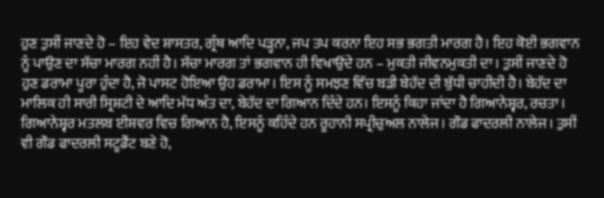ਹੁਣ ਤੁਸੀਂ ਜਾਣਦੇ ਹੋ – ਇਹ ਵੇਦ ਸ਼ਾਸਤਰ, ਗ੍ਰੰਥ ਆਦਿ ਪੜ੍ਹਨਾ, ਜਪ ਤਪ ਕਰਨਾ ਇਹ ਸਭ ਭਗਤੀ ਮਾਰਗ ਹੈ। ਇਹ ਕੋਈ ਭਗਵਾਨ ਨੂੰ ਪਾਉਣ ਦਾ ਸੱਚਾ ਮਾਰਗ ਨਹੀਂ ਹੈ। ਸੱਚਾ ਮਾਰਗ ਤਾਂ ਭਗਵਾਨ ਹੀ ਵਿਖਾਉਂਦੇ ਹਨ – ਮੁਕਤੀ ਜੀਵਨਮੁਕਤੀ ਦਾ। ਤੁਸੀਂ ਜਾਣਦੇ ਹੋ ਹੁਣ ਡਰਾਮਾ ਪੂਰਾ ਹੁੰਦਾ ਹੈ, ਜੋ ਪਾਸਟ ਹੋਇਆ ਉਹ ਡਰਾਮਾ। ਇਸ ਨੂੰ ਸਮਝਣ ਵਿੱਚ ਬੜੀ ਬੇਹੱਦ ਦੀ ਬੁੱਧੀ ਚਾਹੀਦੀ ਹੈ। ਬੇਹੱਦ ਦਾ ਮਾਲਿਕ ਹੀ ਸਾਰੀ ਸ੍ਰਿਸ਼ਟੀ ਦੇ ਆਦਿ ਮੱਧ ਅੰਤ ਦਾ, ਬੇਹੱਦ ਦਾ ਗਿਆਨ ਦਿੰਦੇ ਹਨ। ਇਸਨੂੰ ਕਿਹਾ ਜਾਂਦਾ ਹੈ ਗਿਆਨੇਸ਼੍ਵਰ, ਰਚਤਾ। ਗਿਆਨੇਸ਼੍ਵਰ ਮਤਲਬ ਈਸ਼ਵਰ ਵਿਚ ਗਿਆਨ ਹੈ, ਇਸਨੂੰ ਕਹਿੰਦੇ ਹਨ ਰੂਹਾਨੀ ਸਪ੍ਰੀਚੁਅਲ ਨਾਲੇਜ। ਗੌਡ ਫਾਦਰਲੀ ਨਾਲੇਜ। ਤੁਸੀਂ ਵੀ ਗੌਡ ਫਾਦਰਲੀ ਸਟੂਡੈਂਟ ਬਣੇ ਹੋ,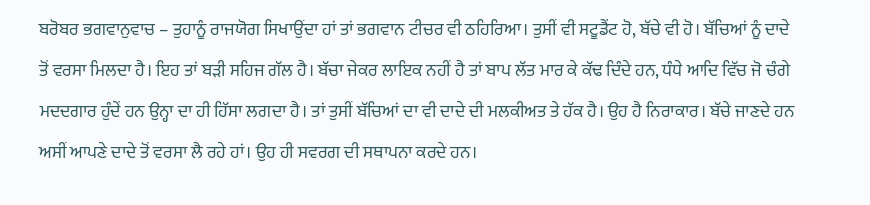ਬਰੋਬਰ ਭਗਵਾਨੁਵਾਚ – ਤੁਹਾਨੂੰ ਰਾਜਯੋਗ ਸਿਖਾਉਂਦਾ ਹਾਂ ਤਾਂ ਭਗਵਾਨ ਟੀਚਰ ਵੀ ਠਹਿਰਿਆ। ਤੁਸੀਂ ਵੀ ਸਟੂਡੈਂਟ ਹੋ, ਬੱਚੇ ਵੀ ਹੋ। ਬੱਚਿਆਂ ਨੂੰ ਦਾਦੇ ਤੋਂ ਵਰਸਾ ਮਿਲਦਾ ਹੈ। ਇਹ ਤਾਂ ਬੜੀ ਸਹਿਜ ਗੱਲ ਹੈ। ਬੱਚਾ ਜੇਕਰ ਲਾਇਕ ਨਹੀਂ ਹੈ ਤਾਂ ਬਾਪ ਲੱਤ ਮਾਰ ਕੇ ਕੱਢ ਦਿੰਦੇ ਹਨ, ਧੰਧੇ ਆਦਿ ਵਿੱਚ ਜੋ ਚੰਗੇ ਮਦਦਗਾਰ ਹੁੰਦੇਂ ਹਨ ਉਨ੍ਹਾ ਦਾ ਹੀ ਹਿੱਸਾ ਲਗਦਾ ਹੈ। ਤਾਂ ਤੁਸੀਂ ਬੱਚਿਆਂ ਦਾ ਵੀ ਦਾਦੇ ਦੀ ਮਲਕੀਅਤ ਤੇ ਹੱਕ ਹੈ। ਉਹ ਹੈ ਨਿਰਾਕਾਰ। ਬੱਚੇ ਜਾਣਦੇ ਹਨ ਅਸੀਂ ਆਪਣੇ ਦਾਦੇ ਤੋਂ ਵਰਸਾ ਲੈ ਰਹੇ ਹਾਂ। ਉਹ ਹੀ ਸਵਰਗ ਦੀ ਸਥਾਪਨਾ ਕਰਦੇ ਹਨ।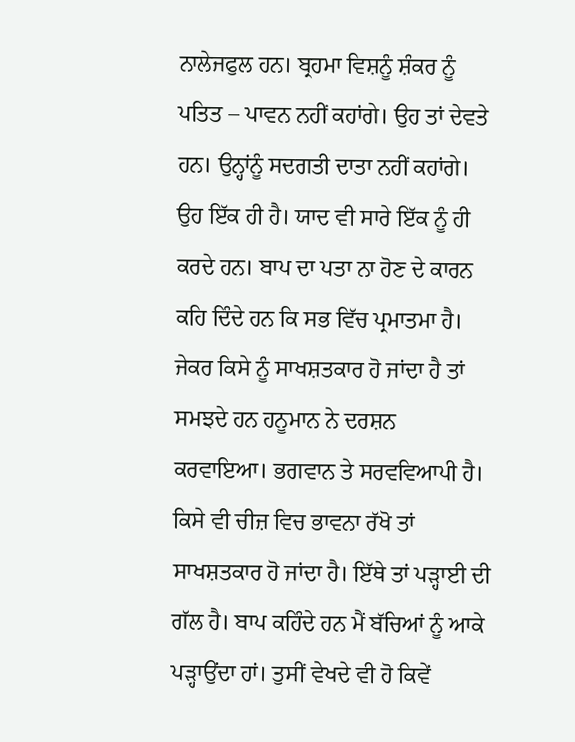ਨਾਲੇਜਫੁਲ ਹਨ। ਬ੍ਰਹਮਾ ਵਿਸ਼ਨੂੰ ਸ਼ੰਕਰ ਨੂੰ ਪਤਿਤ – ਪਾਵਨ ਨਹੀਂ ਕਹਾਂਗੇ। ਉਹ ਤਾਂ ਦੇਵਤੇ ਹਨ। ਉਨ੍ਹਾਂਨੂੰ ਸਦਗਤੀ ਦਾਤਾ ਨਹੀਂ ਕਹਾਂਗੇ। ਉਹ ਇੱਕ ਹੀ ਹੈ। ਯਾਦ ਵੀ ਸਾਰੇ ਇੱਕ ਨੂੰ ਹੀ ਕਰਦੇ ਹਨ। ਬਾਪ ਦਾ ਪਤਾ ਨਾ ਹੋਣ ਦੇ ਕਾਰਨ ਕਹਿ ਦਿੰਦੇ ਹਨ ਕਿ ਸਭ ਵਿੱਚ ਪ੍ਰਮਾਤਮਾ ਹੈ। ਜੇਕਰ ਕਿਸੇ ਨੂੰ ਸਾਖਸ਼ਤਕਾਰ ਹੋ ਜਾਂਦਾ ਹੈ ਤਾਂ ਸਮਝਦੇ ਹਨ ਹਨੂਮਾਨ ਨੇ ਦਰਸ਼ਨ ਕਰਵਾਇਆ। ਭਗਵਾਨ ਤੇ ਸਰਵਵਿਆਪੀ ਹੈ। ਕਿਸੇ ਵੀ ਚੀਜ਼ ਵਿਚ ਭਾਵਨਾ ਰੱਖੋ ਤਾਂ ਸਾਖਸ਼ਤਕਾਰ ਹੋ ਜਾਂਦਾ ਹੈ। ਇੱਥੇ ਤਾਂ ਪੜ੍ਹਾਈ ਦੀ ਗੱਲ ਹੈ। ਬਾਪ ਕਹਿੰਦੇ ਹਨ ਮੈਂ ਬੱਚਿਆਂ ਨੂੰ ਆਕੇ ਪੜ੍ਹਾਉਂਦਾ ਹਾਂ। ਤੁਸੀਂ ਵੇਖਦੇ ਵੀ ਹੋ ਕਿਵੇਂ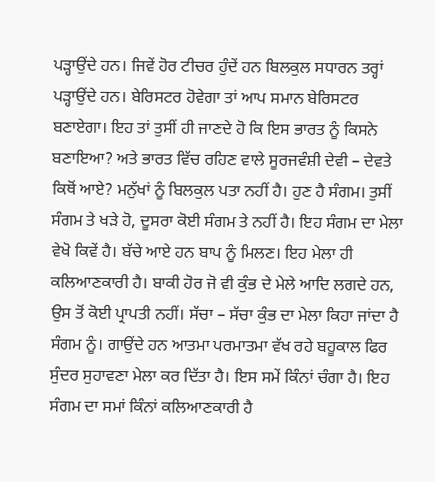ਪੜ੍ਹਾਉਂਦੇ ਹਨ। ਜਿਵੇਂ ਹੋਰ ਟੀਚਰ ਹੁੰਦੇਂ ਹਨ ਬਿਲਕੁਲ ਸਧਾਰਨ ਤਰ੍ਹਾਂ ਪੜ੍ਹਾਉਂਦੇ ਹਨ। ਬੇਰਿਸਟਰ ਹੋਵੇਗਾ ਤਾਂ ਆਪ ਸਮਾਨ ਬੇਰਿਸਟਰ ਬਣਾਏਗਾ। ਇਹ ਤਾਂ ਤੁਸੀਂ ਹੀ ਜਾਣਦੇ ਹੋ ਕਿ ਇਸ ਭਾਰਤ ਨੂੰ ਕਿਸਨੇ ਬਣਾਇਆ? ਅਤੇ ਭਾਰਤ ਵਿੱਚ ਰਹਿਣ ਵਾਲੇ ਸੂਰਜਵੰਸ਼ੀ ਦੇਵੀ – ਦੇਵਤੇ ਕਿਥੋਂ ਆਏ? ਮਨੁੱਖਾਂ ਨੂੰ ਬਿਲਕੁਲ ਪਤਾ ਨਹੀਂ ਹੈ। ਹੁਣ ਹੈ ਸੰਗਮ। ਤੁਸੀਂ ਸੰਗਮ ਤੇ ਖੜੇ ਹੋ, ਦੂਸਰਾ ਕੋਈ ਸੰਗਮ ਤੇ ਨਹੀਂ ਹੈ। ਇਹ ਸੰਗਮ ਦਾ ਮੇਲਾ ਵੇਖੋ ਕਿਵੇਂ ਹੈ। ਬੱਚੇ ਆਏ ਹਨ ਬਾਪ ਨੂੰ ਮਿਲਣ। ਇਹ ਮੇਲਾ ਹੀ ਕਲਿਆਣਕਾਰੀ ਹੈ। ਬਾਕੀ ਹੋਰ ਜੋ ਵੀ ਕੁੰਭ ਦੇ ਮੇਲੇ ਆਦਿ ਲਗਦੇ ਹਨ, ਉਸ ਤੋਂ ਕੋਈ ਪ੍ਰਾਪਤੀ ਨਹੀਂ। ਸੱਚਾ – ਸੱਚਾ ਕੁੰਭ ਦਾ ਮੇਲਾ ਕਿਹਾ ਜਾਂਦਾ ਹੈ ਸੰਗਮ ਨੂੰ। ਗਾਉਂਦੇ ਹਨ ਆਤਮਾ ਪਰਮਾਤਮਾ ਵੱਖ ਰਹੇ ਬਹੂਕਾਲ ਫਿਰ ਸੁੰਦਰ ਸੁਹਾਵਣਾ ਮੇਲਾ ਕਰ ਦਿੱਤਾ ਹੈ। ਇਸ ਸਮੇਂ ਕਿੰਨਾਂ ਚੰਗਾ ਹੈ। ਇਹ ਸੰਗਮ ਦਾ ਸਮਾਂ ਕਿੰਨਾਂ ਕਲਿਆਣਕਾਰੀ ਹੈ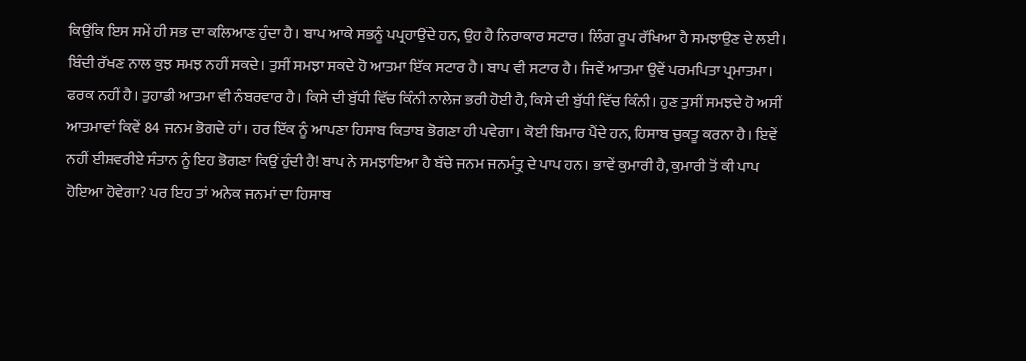ਕਿਉਂਕਿ ਇਸ ਸਮੇਂ ਹੀ ਸਭ ਦਾ ਕਲਿਆਣ ਹੁੰਦਾ ਹੈ। ਬਾਪ ਆਕੇ ਸਭਨੂੰ ਪਪ੍ਰਹਾਉਂਦੇ ਹਨ, ਉਹ ਹੈ ਨਿਰਾਕਾਰ ਸਟਾਰ। ਲਿੰਗ ਰੂਪ ਰੱਖਿਆ ਹੈ ਸਮਝਾਉਣ ਦੇ ਲਈ। ਬਿੰਦੀ ਰੱਖਣ ਨਾਲ ਕੁਝ ਸਮਝ ਨਹੀਂ ਸਕਦੇ। ਤੁਸੀਂ ਸਮਝਾ ਸਕਦੇ ਹੋ ਆਤਮਾ ਇੱਕ ਸਟਾਰ ਹੈ। ਬਾਪ ਵੀ ਸਟਾਰ ਹੈ। ਜਿਵੇਂ ਆਤਮਾ ਉਵੇਂ ਪਰਮਪਿਤਾ ਪ੍ਰਮਾਤਮਾ। ਫਰਕ ਨਹੀਂ ਹੈ। ਤੁਹਾਡੀ ਆਤਮਾ ਵੀ ਨੰਬਰਵਾਰ ਹੈ। ਕਿਸੇ ਦੀ ਬੁੱਧੀ ਵਿੱਚ ਕਿੰਨੀ ਨਾਲੇਜ ਭਰੀ ਹੋਈ ਹੈ, ਕਿਸੇ ਦੀ ਬੁੱਧੀ ਵਿੱਚ ਕਿੰਨੀ। ਹੁਣ ਤੁਸੀਂ ਸਮਝਦੇ ਹੋ ਅਸੀਂ ਆਤਮਾਵਾਂ ਕਿਵੇਂ 84 ਜਨਮ ਭੋਗਦੇ ਹਾਂ। ਹਰ ਇੱਕ ਨੂੰ ਆਪਣਾ ਹਿਸਾਬ ਕਿਤਾਬ ਭੋਗਣਾ ਹੀ ਪਵੇਗਾ। ਕੋਈ ਬਿਮਾਰ ਪੈਂਦੇ ਹਨ, ਹਿਸਾਬ ਚੁਕਤੂ ਕਰਨਾ ਹੈ। ਇਵੇਂ ਨਹੀਂ ਈਸ਼ਵਰੀਏ ਸੰਤਾਨ ਨੂੰ ਇਹ ਭੋਗਣਾ ਕਿਉਂ ਹੁੰਦੀ ਹੈ! ਬਾਪ ਨੇ ਸਮਝਾਇਆ ਹੈ ਬੱਚੇ ਜਨਮ ਜਨਮੰਤ੍ਰੁ ਦੇ ਪਾਪ ਹਨ। ਭਾਵੇਂ ਕੁਮਾਰੀ ਹੈ, ਕੁਮਾਰੀ ਤੋਂ ਕੀ ਪਾਪ ਹੋਇਆ ਹੋਵੇਗਾ? ਪਰ ਇਹ ਤਾਂ ਅਨੇਕ ਜਨਮਾਂ ਦਾ ਹਿਸਾਬ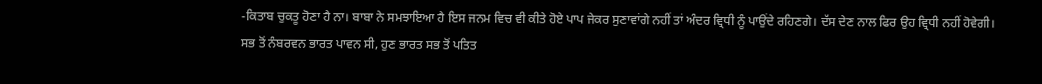-ਕਿਤਾਬ ਚੁਕਤੂ ਹੋਣਾ ਹੈ ਨਾ। ਬਾਬਾ ਨੇ ਸਮਝਾਇਆ ਹੈ ਇਸ ਜਨਮ ਵਿਚ ਵੀ ਕੀਤੇ ਹੋਏ ਪਾਪ ਜੇਕਰ ਸੁਣਾਵਾਂਗੇ ਨਹੀਂ ਤਾਂ ਅੰਦਰ ਵ੍ਰਿਧੀ ਨੂੰ ਪਾਉਂਦੇ ਰਹਿਣਗੇ। ਦੱਸ ਦੇਣ ਨਾਲ ਫਿਰ ਉਹ ਵ੍ਰਿਧੀ ਨਹੀਂ ਹੋਵੇਗੀ। ਸਭ ਤੋਂ ਨੰਬਰਵਨ ਭਾਰਤ ਪਾਵਨ ਸੀ, ਹੁਣ ਭਾਰਤ ਸਭ ਤੋਂ ਪਤਿਤ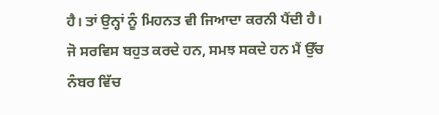ਹੈ। ਤਾਂ ਉਨ੍ਹਾਂ ਨੂੰ ਮਿਹਨਤ ਵੀ ਜਿਆਦਾ ਕਰਨੀ ਪੈਂਦੀ ਹੈ। ਜੋ ਸਰਵਿਸ ਬਹੁਤ ਕਰਦੇ ਹਨ, ਸਮਝ ਸਕਦੇ ਹਨ ਮੈਂ ਉੱਚ ਨੰਬਰ ਵਿੱਚ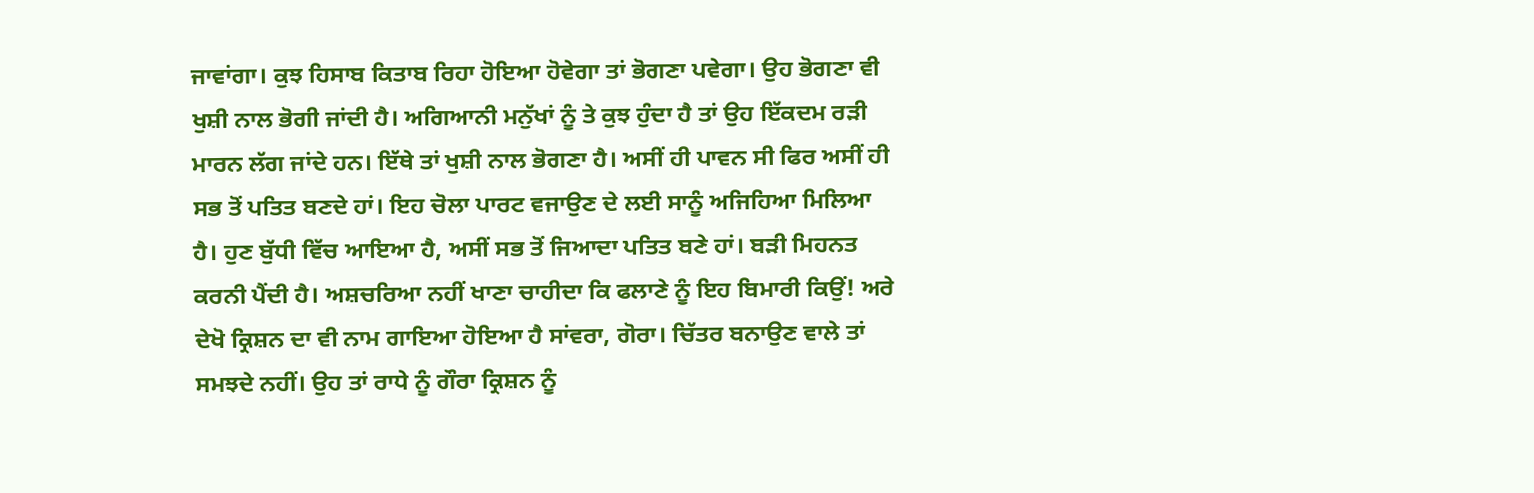ਜਾਵਾਂਗਾ। ਕੁਝ ਹਿਸਾਬ ਕਿਤਾਬ ਰਿਹਾ ਹੋਇਆ ਹੋਵੇਗਾ ਤਾਂ ਭੋਗਣਾ ਪਵੇਗਾ। ਉਹ ਭੋਗਣਾ ਵੀ ਖੁਸ਼ੀ ਨਾਲ ਭੋਗੀ ਜਾਂਦੀ ਹੈ। ਅਗਿਆਨੀ ਮਨੁੱਖਾਂ ਨੂੰ ਤੇ ਕੁਝ ਹੁੰਦਾ ਹੈ ਤਾਂ ਉਹ ਇੱਕਦਮ ਰੜੀ ਮਾਰਨ ਲੱਗ ਜਾਂਦੇ ਹਨ। ਇੱਥੇ ਤਾਂ ਖੁਸ਼ੀ ਨਾਲ ਭੋਗਣਾ ਹੈ। ਅਸੀਂ ਹੀ ਪਾਵਨ ਸੀ ਫਿਰ ਅਸੀਂ ਹੀ ਸਭ ਤੋਂ ਪਤਿਤ ਬਣਦੇ ਹਾਂ। ਇਹ ਚੋਲਾ ਪਾਰਟ ਵਜਾਉਣ ਦੇ ਲਈ ਸਾਨੂੰ ਅਜਿਹਿਆ ਮਿਲਿਆ ਹੈ। ਹੁਣ ਬੁੱਧੀ ਵਿੱਚ ਆਇਆ ਹੈ, ਅਸੀਂ ਸਭ ਤੋਂ ਜਿਆਦਾ ਪਤਿਤ ਬਣੇ ਹਾਂ। ਬੜੀ ਮਿਹਨਤ ਕਰਨੀ ਪੈਂਦੀ ਹੈ। ਅਸ਼ਚਰਿਆ ਨਹੀਂ ਖਾਣਾ ਚਾਹੀਦਾ ਕਿ ਫਲਾਣੇ ਨੂੰ ਇਹ ਬਿਮਾਰੀ ਕਿਉਂ! ਅਰੇ ਦੇਖੋ ਕ੍ਰਿਸ਼ਨ ਦਾ ਵੀ ਨਾਮ ਗਾਇਆ ਹੋਇਆ ਹੈ ਸਾਂਵਰਾ, ਗੋਰਾ। ਚਿੱਤਰ ਬਨਾਉਣ ਵਾਲੇ ਤਾਂ ਸਮਝਦੇ ਨਹੀਂ। ਉਹ ਤਾਂ ਰਾਧੇ ਨੂੰ ਗੌਰਾ ਕ੍ਰਿਸ਼ਨ ਨੂੰ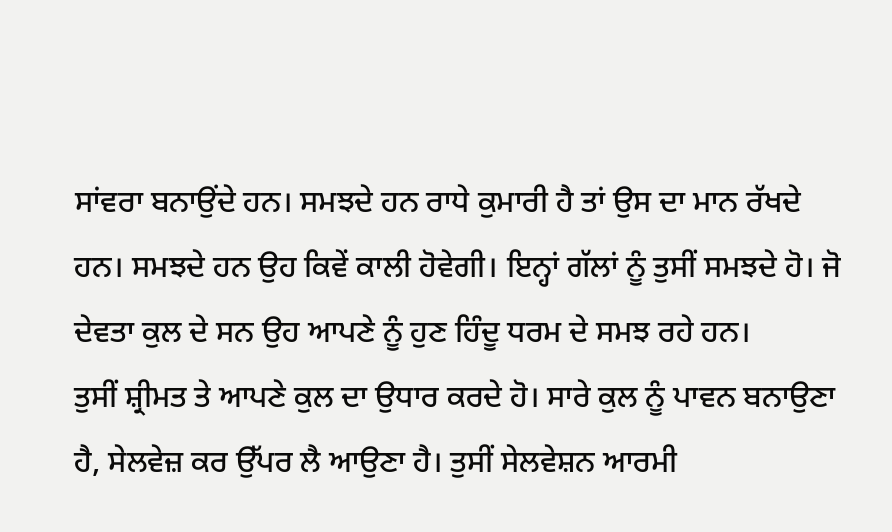ਸਾਂਵਰਾ ਬਨਾਉਂਦੇ ਹਨ। ਸਮਝਦੇ ਹਨ ਰਾਧੇ ਕੁਮਾਰੀ ਹੈ ਤਾਂ ਉਸ ਦਾ ਮਾਨ ਰੱਖਦੇ ਹਨ। ਸਮਝਦੇ ਹਨ ਉਹ ਕਿਵੇਂ ਕਾਲੀ ਹੋਵੇਗੀ। ਇਨ੍ਹਾਂ ਗੱਲਾਂ ਨੂੰ ਤੁਸੀਂ ਸਮਝਦੇ ਹੋ। ਜੋ ਦੇਵਤਾ ਕੁਲ ਦੇ ਸਨ ਉਹ ਆਪਣੇ ਨੂੰ ਹੁਣ ਹਿੰਦੂ ਧਰਮ ਦੇ ਸਮਝ ਰਹੇ ਹਨ।
ਤੁਸੀਂ ਸ਼੍ਰੀਮਤ ਤੇ ਆਪਣੇ ਕੁਲ ਦਾ ਉਧਾਰ ਕਰਦੇ ਹੋ। ਸਾਰੇ ਕੁਲ ਨੂੰ ਪਾਵਨ ਬਨਾਉਣਾ ਹੈ, ਸੇਲਵੇਜ਼ ਕਰ ਉੱਪਰ ਲੈ ਆਉਣਾ ਹੈ। ਤੁਸੀਂ ਸੇਲਵੇਸ਼ਨ ਆਰਮੀ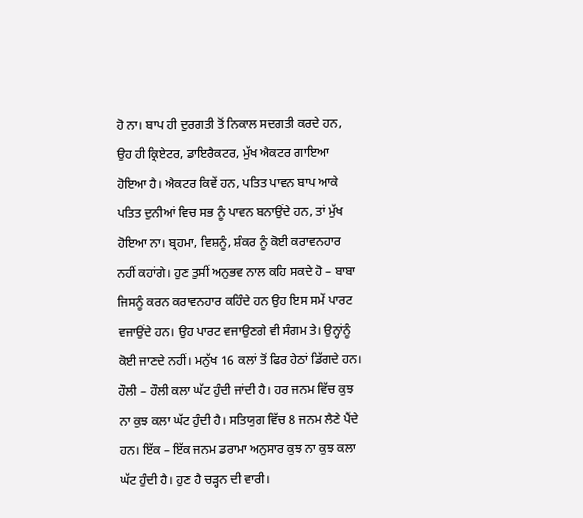ਹੋ ਨਾ। ਬਾਪ ਹੀ ਦੁਰਗਤੀ ਤੋਂ ਨਿਕਾਲ ਸਦਗਤੀ ਕਰਦੇ ਹਨ, ਉਹ ਹੀ ਕ੍ਰਿਏਟਰ, ਡਾਇਰੈਕਟਰ, ਮੁੱਖ ਐਕਟਰ ਗਾਇਆ ਹੋਇਆ ਹੈ। ਐਕਟਰ ਕਿਵੇਂ ਹਨ, ਪਤਿਤ ਪਾਵਨ ਬਾਪ ਆਕੇ ਪਤਿਤ ਦੁਨੀਆਂ ਵਿਚ ਸਭ ਨੂੰ ਪਾਵਨ ਬਨਾਉਂਦੇ ਹਨ, ਤਾਂ ਮੁੱਖ ਹੋਇਆ ਨਾ। ਬ੍ਰਹਮਾ, ਵਿਸ਼ਨੂੰ, ਸ਼ੰਕਰ ਨੂੰ ਕੋਈ ਕਰਾਵਨਹਾਰ ਨਹੀਂ ਕਹਾਂਗੇ। ਹੁਣ ਤੁਸੀਂ ਅਨੁਭਵ ਨਾਲ ਕਹਿ ਸਕਦੇ ਹੋ – ਬਾਬਾ ਜਿਸਨੂੰ ਕਰਨ ਕਰਾਵਨਹਾਰ ਕਹਿੰਦੇ ਹਨ ਉਹ ਇਸ ਸਮੇਂ ਪਾਰਟ ਵਜਾਉਂਦੇ ਹਨ। ਉਹ ਪਾਰਟ ਵਜਾਉਣਗੇ ਵੀ ਸੰਗਮ ਤੇ। ਉਨ੍ਹਾਂਨੂੰ ਕੋਈ ਜਾਣਦੇ ਨਹੀਂ। ਮਨੁੱਖ 16 ਕਲਾਂ ਤੋਂ ਫਿਰ ਹੇਠਾਂ ਡਿੱਗਦੇ ਹਨ। ਹੌਲੀ – ਹੌਲੀ ਕਲਾ ਘੱਟ ਹੁੰਦੀ ਜਾਂਦੀ ਹੈ। ਹਰ ਜਨਮ ਵਿੱਚ ਕੁਝ ਨਾ ਕੁਝ ਕਲਾ ਘੱਟ ਹੁੰਦੀ ਹੈ। ਸਤਿਯੁਗ ਵਿੱਚ 8 ਜਨਮ ਲੈਣੇ ਪੈਂਦੇ ਹਨ। ਇੱਕ – ਇੱਕ ਜਨਮ ਡਰਾਮਾ ਅਨੁਸਾਰ ਕੁਝ ਨਾ ਕੁਝ ਕਲਾ ਘੱਟ ਹੁੰਦੀ ਹੈ। ਹੁਣ ਹੈ ਚੜ੍ਹਨ ਦੀ ਵਾਰੀ।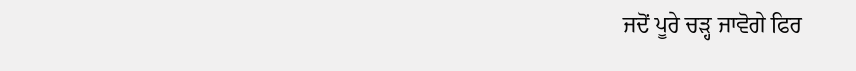ਜਦੋਂ ਪੂਰੇ ਚੜ੍ਹ ਜਾਵੋਗੇ ਫਿਰ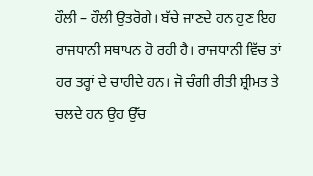ਹੌਲੀ – ਹੌਲੀ ਉਤਰੋਗੇ। ਬੱਚੇ ਜਾਣਦੇ ਹਨ ਹੁਣ ਇਹ ਰਾਜਧਾਨੀ ਸਥਾਪਨ ਹੋ ਰਹੀ ਹੈ। ਰਾਜਧਾਨੀ ਵਿੱਚ ਤਾਂ ਹਰ ਤਰ੍ਹਾਂ ਦੇ ਚਾਹੀਦੇ ਹਨ। ਜੋ ਚੰਗੀ ਰੀਤੀ ਸ਼੍ਰੀਮਤ ਤੇ ਚਲਦੇ ਹਨ ਉਹ ਉੱਚ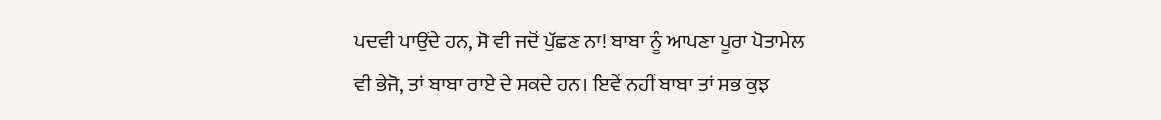ਪਦਵੀ ਪਾਉਂਦੇ ਹਨ, ਸੋ ਵੀ ਜਦੋਂ ਪੁੱਛਣ ਨਾ! ਬਾਬਾ ਨੂੰ ਆਪਣਾ ਪੂਰਾ ਪੋਤਾਮੇਲ ਵੀ ਭੇਜੋ, ਤਾਂ ਬਾਬਾ ਰਾਏ ਦੇ ਸਕਦੇ ਹਨ। ਇਵੇਂ ਨਹੀਂ ਬਾਬਾ ਤਾਂ ਸਭ ਕੁਝ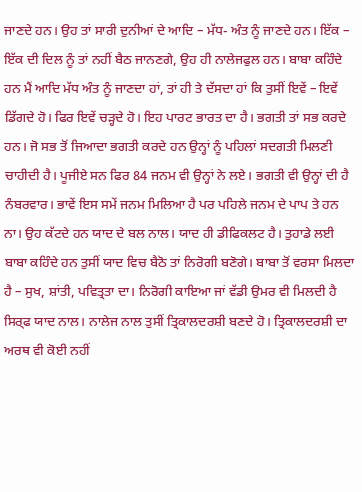ਜਾਣਦੇ ਹਨ। ਉਹ ਤਾਂ ਸਾਰੀ ਦੁਨੀਆਂ ਦੇ ਆਦਿ – ਮੱਧ- ਅੰਤ ਨੂੰ ਜਾਣਦੇ ਹਨ। ਇੱਕ – ਇੱਕ ਦੀ ਦਿਲ ਨੂੰ ਤਾਂ ਨਹੀਂ ਬੈਠ ਜਾਨਣਗੇ, ਉਹ ਹੀ ਨਾਲੇਜਫੁਲ ਹਨ। ਬਾਬਾ ਕਹਿੰਦੇ ਹਨ ਮੈਂ ਆਦਿ ਮੱਧ ਅੰਤ ਨੂੰ ਜਾਣਦਾ ਹਾਂ, ਤਾਂ ਹੀ ਤੇ ਦੱਸਦਾ ਹਾਂ ਕਿ ਤੁਸੀਂ ਇਵੇਂ – ਇਵੇਂ ਡਿੱਗਦੇ ਹੋ। ਫਿਰ ਇਵੇਂ ਚੜ੍ਹਦੇ ਹੋ। ਇਹ ਪਾਰਟ ਭਾਰਤ ਦਾ ਹੈ। ਭਗਤੀ ਤਾਂ ਸਭ ਕਰਦੇ ਹਨ। ਜੋ ਸਭ ਤੋਂ ਜਿਆਦਾ ਭਗਤੀ ਕਰਦੇ ਹਨ ਉਨ੍ਹਾਂ ਨੂੰ ਪਹਿਲਾਂ ਸਦਗਤੀ ਮਿਲਣੀ ਚਾਹੀਦੀ ਹੈ। ਪੂਜੀਏ ਸਨ ਫਿਰ 84 ਜਨਮ ਵੀ ਉਨ੍ਹਾਂ ਨੇ ਲਏ। ਭਗਤੀ ਵੀ ਉਨ੍ਹਾਂ ਦੀ ਹੈ ਨੰਬਰਵਾਰ। ਭਾਵੇਂ ਇਸ ਸਮੇਂ ਜਨਮ ਮਿਲਿਆ ਹੈ ਪਰ ਪਹਿਲੇ ਜਨਮ ਦੇ ਪਾਪ ਤੇ ਹਨ ਨਾ। ਉਹ ਕੱਟਦੇ ਹਨ ਯਾਦ ਦੇ ਬਲ ਨਾਲ। ਯਾਦ ਹੀ ਡੀਫਿਕਲਟ ਹੈ। ਤੁਹਾਡੇ ਲਈ ਬਾਬਾ ਕਹਿੰਦੇ ਹਨ ਤੁਸੀਂ ਯਾਦ ਵਿਚ ਬੈਠੋ ਤਾਂ ਨਿਰੋਗੀ ਬਣੋਗੇ। ਬਾਬਾ ਤੋਂ ਵਰਸਾ ਮਿਲਦਾ ਹੈ – ਸੁਖ, ਸ਼ਾਂਤੀ, ਪਵਿਤ੍ਰਤਾ ਦਾ। ਨਿਰੋਗੀ ਕਾਇਆ ਜਾਂ ਵੱਡੀ ਉਮਰ ਵੀ ਮਿਲਦੀ ਹੈ ਸਿਰ੍ਫ ਯਾਦ ਨਾਲ। ਨਾਲੇਜ ਨਾਲ ਤੁਸੀਂ ਤ੍ਰਿਕਾਲਦਰਸ਼ੀ ਬਣਦੇ ਹੋ। ਤ੍ਰਿਕਾਲਦਰਸ਼ੀ ਦਾ ਅਰਥ ਵੀ ਕੋਈ ਨਹੀਂ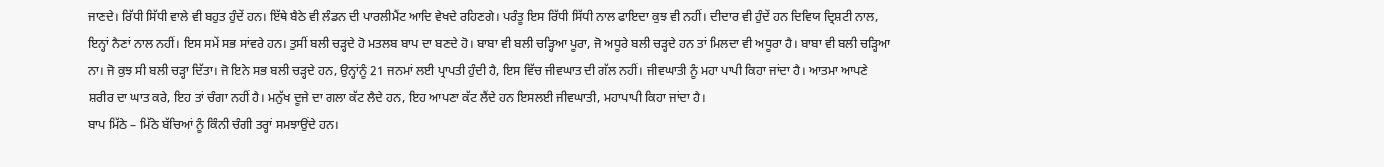ਜਾਣਦੇ। ਰਿੱਧੀ ਸਿੱਧੀ ਵਾਲੇ ਵੀ ਬਹੁਤ ਹੁੰਦੇਂ ਹਨ। ਇੱਥੇ ਬੈਠੇ ਵੀ ਲੰਡਨ ਦੀ ਪਾਰਲੀਮੈਂਟ ਆਦਿ ਵੇਖਦੇ ਰਹਿਣਗੇ। ਪਰੰਤੂ ਇਸ ਰਿੱਧੀ ਸਿੱਧੀ ਨਾਲ ਫਾਇਦਾ ਕੁਝ ਵੀ ਨਹੀਂ। ਦੀਦਾਰ ਵੀ ਹੁੰਦੇਂ ਹਨ ਦਿਵਿਯ ਦ੍ਰਿਸ਼ਟੀ ਨਾਲ, ਇਨ੍ਹਾਂ ਨੈਣਾਂ ਨਾਲ ਨਹੀਂ। ਇਸ ਸਮੇਂ ਸਭ ਸਾਂਵਰੇ ਹਨ। ਤੁਸੀਂ ਬਲੀ ਚੜ੍ਹਦੇ ਹੋ ਮਤਲਬ ਬਾਪ ਦਾ ਬਣਦੇ ਹੋ। ਬਾਬਾ ਵੀ ਬਲੀ ਚੜ੍ਹਿਆ ਪੂਰਾ, ਜੋ ਅਧੂਰੇ ਬਲੀ ਚੜ੍ਹਦੇ ਹਨ ਤਾਂ ਮਿਲਦਾ ਵੀ ਅਧੂਰਾ ਹੈ। ਬਾਬਾ ਵੀ ਬਲੀ ਚੜ੍ਹਿਆ ਨਾ। ਜੋ ਕੁਝ ਸੀ ਬਲੀ ਚੜ੍ਹਾ ਦਿੱਤਾ। ਜੋ ਇਨੇ ਸਭ ਬਲੀ ਚੜ੍ਹਦੇ ਹਨ, ਉਨ੍ਹਾਂਨੂੰ 21 ਜਨਮਾਂ ਲਈ ਪ੍ਰਾਪਤੀ ਹੁੰਦੀ ਹੈ, ਇਸ ਵਿੱਚ ਜੀਵਘਾਤ ਦੀ ਗੱਲ ਨਹੀਂ। ਜੀਵਘਾਤੀ ਨੂੰ ਮਹਾ ਪਾਪੀ ਕਿਹਾ ਜਾਂਦਾ ਹੈ। ਆਤਮਾ ਆਪਣੇ ਸ਼ਰੀਰ ਦਾ ਘਾਤ ਕਰੇ, ਇਹ ਤਾਂ ਚੰਗਾ ਨਹੀਂ ਹੈ। ਮਨੁੱਖ ਦੂਜੇ ਦਾ ਗਲਾ ਕੱਟ ਲੈਦੇ ਹਨ, ਇਹ ਆਪਣਾ ਕੱਟ ਲੈਂਦੇ ਹਨ ਇਸਲਈ ਜੀਵਘਾਤੀ, ਮਹਾਪਾਪੀ ਕਿਹਾ ਜਾਂਦਾ ਹੈ।
ਬਾਪ ਮਿੱਠੇ – ਮਿੱਠੇ ਬੱਚਿਆਂ ਨੂੰ ਕਿੰਨੀ ਚੰਗੀ ਤਰ੍ਹਾਂ ਸਮਝਾਉਂਦੇ ਹਨ।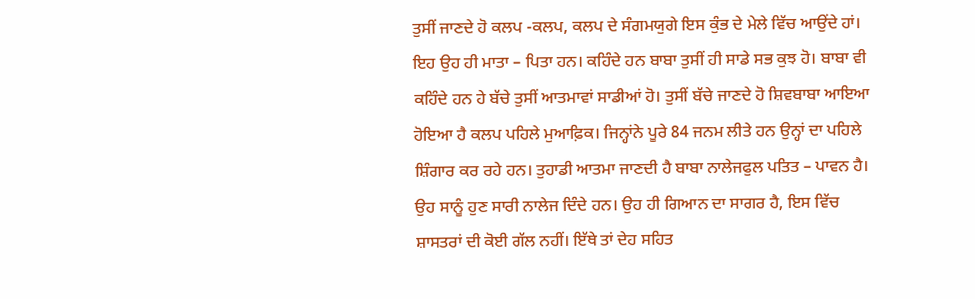ਤੁਸੀਂ ਜਾਣਦੇ ਹੋ ਕਲਪ -ਕਲਪ, ਕਲਪ ਦੇ ਸੰਗਮਯੁਗੇ ਇਸ ਕੁੰਭ ਦੇ ਮੇਲੇ ਵਿੱਚ ਆਉਂਦੇ ਹਾਂ। ਇਹ ਉਹ ਹੀ ਮਾਤਾ – ਪਿਤਾ ਹਨ। ਕਹਿੰਦੇ ਹਨ ਬਾਬਾ ਤੁਸੀਂ ਹੀ ਸਾਡੇ ਸਭ ਕੁਝ ਹੋ। ਬਾਬਾ ਵੀ ਕਹਿੰਦੇ ਹਨ ਹੇ ਬੱਚੇ ਤੁਸੀਂ ਆਤਮਾਵਾਂ ਸਾਡੀਆਂ ਹੋ। ਤੁਸੀਂ ਬੱਚੇ ਜਾਣਦੇ ਹੋ ਸ਼ਿਵਬਾਬਾ ਆਇਆ ਹੋਇਆ ਹੈ ਕਲਪ ਪਹਿਲੇ ਮੁਆਫ਼ਿਕ। ਜਿਨ੍ਹਾਂਨੇ ਪੂਰੇ 84 ਜਨਮ ਲੀਤੇ ਹਨ ਉਨ੍ਹਾਂ ਦਾ ਪਹਿਲੇ ਸ਼ਿੰਗਾਰ ਕਰ ਰਹੇ ਹਨ। ਤੁਹਾਡੀ ਆਤਮਾ ਜਾਣਦੀ ਹੈ ਬਾਬਾ ਨਾਲੇਜਫੁਲ ਪਤਿਤ – ਪਾਵਨ ਹੈ। ਉਹ ਸਾਨੂੰ ਹੁਣ ਸਾਰੀ ਨਾਲੇਜ ਦਿੰਦੇ ਹਨ। ਉਹ ਹੀ ਗਿਆਨ ਦਾ ਸਾਗਰ ਹੈ, ਇਸ ਵਿੱਚ ਸ਼ਾਸਤਰਾਂ ਦੀ ਕੋਈ ਗੱਲ ਨਹੀਂ। ਇੱਥੇ ਤਾਂ ਦੇਹ ਸਹਿਤ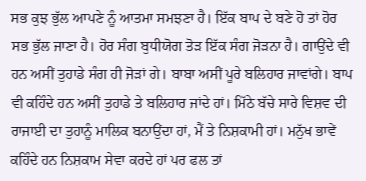ਸਭ ਕੁਝ ਭੁੱਲ ਆਪਣੇ ਨੂੰ ਆਤਮਾ ਸਮਝਣਾ ਹੈ। ਇੱਕ ਬਾਪ ਦੇ ਬਣੇ ਹੋ ਤਾਂ ਹੋਰ ਸਭ ਭੁੱਲ ਜਾਣਾ ਹੈ। ਹੋਰ ਸੰਗ ਬੁਧੀਯੋਗ ਤੋੜ ਇੱਕ ਸੰਗ ਜੋੜਨਾ ਹੈ। ਗਾਉਂਦੇ ਵੀ ਹਨ ਅਸੀਂ ਤੁਹਾਡੇ ਸੰਗ ਹੀ ਜੋੜਾਂ ਗੇ। ਬਾਬਾ ਅਸੀਂ ਪੂਰੇ ਬਲਿਹਾਰ ਜਾਵਾਂਗੇ। ਬਾਪ ਵੀ ਕਹਿੰਦੇ ਹਨ ਅਸੀਂ ਤੁਹਾਡੇ ਤੇ ਬਲਿਹਾਰ ਜਾਂਦੇ ਹਾਂ। ਮਿੱਠੇ ਬੱਚੇ ਸਾਰੇ ਵਿਸ਼ਵ ਦੀ ਰਾਜਾਈ ਦਾ ਤੁਹਾਨੂੰ ਮਾਲਿਕ ਬਨਾਉਂਦਾ ਹਾਂ, ਮੈਂ ਤੇ ਨਿਸ਼ਕਾਮੀ ਹਾਂ। ਮਨੁੱਖ ਭਾਵੇਂ ਕਹਿੰਦੇ ਹਨ ਨਿਸ਼ਕਾਮ ਸੇਵਾ ਕਰਦੇ ਹਾਂ ਪਰ ਫਲ ਤਾਂ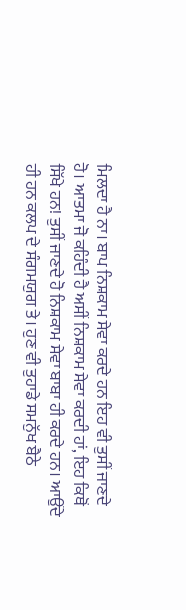ਮਿਲਦਾ ਹੈ ਨਾ। ਬਾਪ ਨਿਸ਼ਕਾਮ ਸੇਵਾ ਕਰਦੇ ਹਨ ਇਹ ਵੀ ਤੁਸੀਂ ਜਾਣਦੇ ਹੋ। ਆਤਮਾ ਜੋ ਕਹਿੰਦੀ ਹੈ ਅਸੀਂ ਨਿਸ਼ਕਾਮ ਸੇਵਾ ਕਰਦੀ ਹਾਂ, ਇਹ ਕਿਥੋਂ ਸਿੱਖੇ ਹਨ! ਤੁਸੀਂ ਜਾਣਦੇ ਹੋ ਨਿਸ਼ਕਾਮ ਸੇਵਾ ਬਾਬਾ ਹੀ ਕਰਦੇ ਹਨ। ਆਉਂਦੇ ਹੀ ਹਨ ਕਲਪ ਦੇ ਸੰਗਮਯੁਗ ਤੇ। ਹੁਣ ਵੀ ਤੁਹਾਡੇ ਸਮਨੁੱਖ ਬੈਠੇ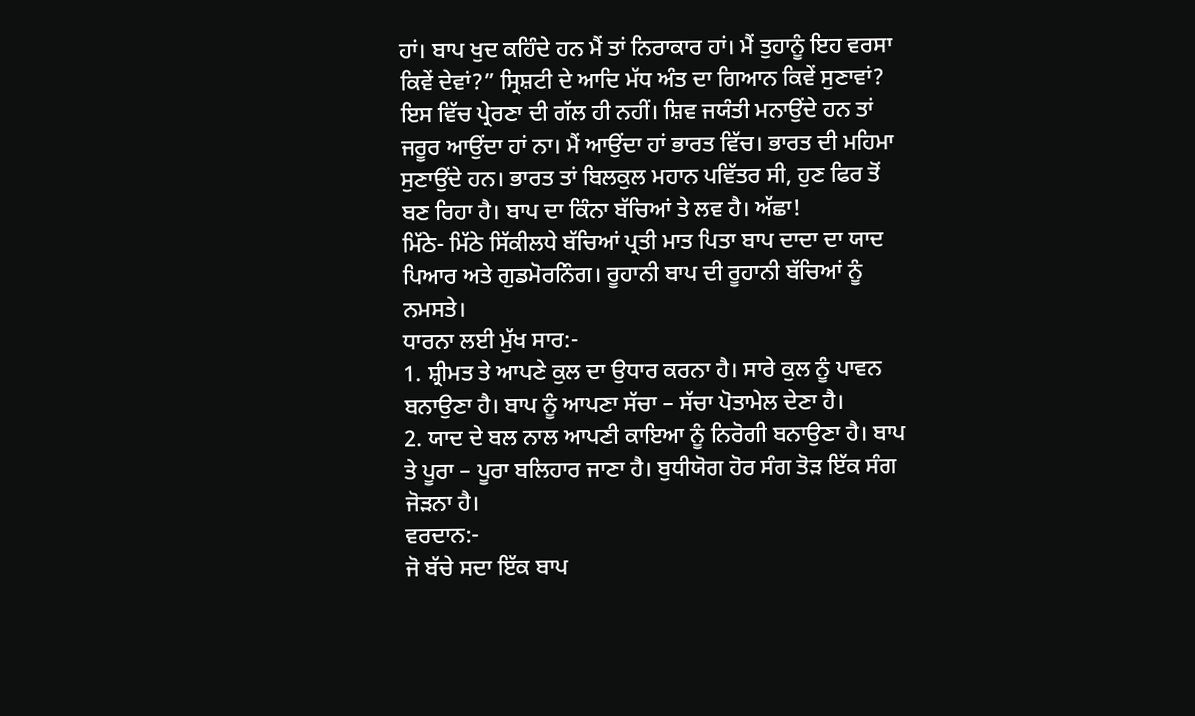ਹਾਂ। ਬਾਪ ਖੁਦ ਕਹਿੰਦੇ ਹਨ ਮੈਂ ਤਾਂ ਨਿਰਾਕਾਰ ਹਾਂ। ਮੈਂ ਤੁਹਾਨੂੰ ਇਹ ਵਰਸਾ ਕਿਵੇਂ ਦੇਵਾਂ?” ਸ੍ਰਿਸ਼ਟੀ ਦੇ ਆਦਿ ਮੱਧ ਅੰਤ ਦਾ ਗਿਆਨ ਕਿਵੇਂ ਸੁਣਾਵਾਂ? ਇਸ ਵਿੱਚ ਪ੍ਰੇਰਣਾ ਦੀ ਗੱਲ ਹੀ ਨਹੀਂ। ਸ਼ਿਵ ਜਯੰਤੀ ਮਨਾਉਂਦੇ ਹਨ ਤਾਂ ਜਰੂਰ ਆਉਂਦਾ ਹਾਂ ਨਾ। ਮੈਂ ਆਉਂਦਾ ਹਾਂ ਭਾਰਤ ਵਿੱਚ। ਭਾਰਤ ਦੀ ਮਹਿਮਾ ਸੁਣਾਉਂਦੇ ਹਨ। ਭਾਰਤ ਤਾਂ ਬਿਲਕੁਲ ਮਹਾਨ ਪਵਿੱਤਰ ਸੀ, ਹੁਣ ਫਿਰ ਤੋਂ ਬਣ ਰਿਹਾ ਹੈ। ਬਾਪ ਦਾ ਕਿੰਨਾ ਬੱਚਿਆਂ ਤੇ ਲਵ ਹੈ। ਅੱਛਾ!
ਮਿੱਠੇ- ਮਿੱਠੇ ਸਿੱਕੀਲਧੇ ਬੱਚਿਆਂ ਪ੍ਰਤੀ ਮਾਤ ਪਿਤਾ ਬਾਪ ਦਾਦਾ ਦਾ ਯਾਦ ਪਿਆਰ ਅਤੇ ਗੁਡਮੋਰਨਿੰਗ। ਰੂਹਾਨੀ ਬਾਪ ਦੀ ਰੂਹਾਨੀ ਬੱਚਿਆਂ ਨੂੰ ਨਮਸਤੇ।
ਧਾਰਨਾ ਲਈ ਮੁੱਖ ਸਾਰ:-
1. ਸ਼੍ਰੀਮਤ ਤੇ ਆਪਣੇ ਕੁਲ ਦਾ ਉਧਾਰ ਕਰਨਾ ਹੈ। ਸਾਰੇ ਕੁਲ ਨੂੰ ਪਾਵਨ ਬਨਾਉਣਾ ਹੈ। ਬਾਪ ਨੂੰ ਆਪਣਾ ਸੱਚਾ – ਸੱਚਾ ਪੋਤਾਮੇਲ ਦੇਣਾ ਹੈ।
2. ਯਾਦ ਦੇ ਬਲ ਨਾਲ ਆਪਣੀ ਕਾਇਆ ਨੂੰ ਨਿਰੋਗੀ ਬਨਾਉਣਾ ਹੈ। ਬਾਪ ਤੇ ਪੂਰਾ – ਪੂਰਾ ਬਲਿਹਾਰ ਜਾਣਾ ਹੈ। ਬੁਧੀਯੋਗ ਹੋਰ ਸੰਗ ਤੋੜ ਇੱਕ ਸੰਗ ਜੋੜਨਾ ਹੈ।
ਵਰਦਾਨ:-
ਜੋ ਬੱਚੇ ਸਦਾ ਇੱਕ ਬਾਪ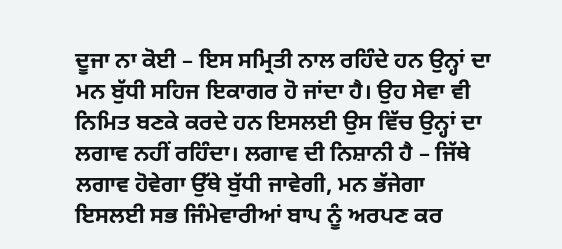ਦੂਜਾ ਨਾ ਕੋਈ – ਇਸ ਸਮ੍ਰਿਤੀ ਨਾਲ ਰਹਿੰਦੇ ਹਨ ਉਨ੍ਹਾਂ ਦਾ ਮਨ ਬੁੱਧੀ ਸਹਿਜ ਇਕਾਗਰ ਹੋ ਜਾਂਦਾ ਹੈ। ਉਹ ਸੇਵਾ ਵੀ ਨਿਮਿਤ ਬਣਕੇ ਕਰਦੇ ਹਨ ਇਸਲਈ ਉਸ ਵਿੱਚ ਉਨ੍ਹਾਂ ਦਾ ਲਗਾਵ ਨਹੀਂ ਰਹਿੰਦਾ। ਲਗਾਵ ਦੀ ਨਿਸ਼ਾਨੀ ਹੈ – ਜਿੱਥੇ ਲਗਾਵ ਹੋਵੇਗਾ ਉੱਥੇ ਬੁੱਧੀ ਜਾਵੇਗੀ, ਮਨ ਭੱਜੇਗਾ ਇਸਲਈ ਸਭ ਜਿੰਮੇਵਾਰੀਆਂ ਬਾਪ ਨੂੰ ਅਰਪਣ ਕਰ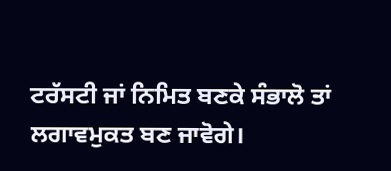ਟਰੱਸਟੀ ਜਾਂ ਨਿਮਿਤ ਬਣਕੇ ਸੰਭਾਲੋ ਤਾਂ ਲਗਾਵਮੁਕਤ ਬਣ ਜਾਵੋਗੇ।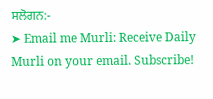ਸਲੋਗਨ:-
➤ Email me Murli: Receive Daily Murli on your email. Subscribe!